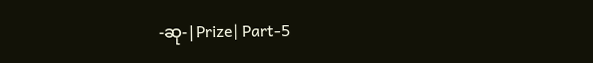-ဆု-|Prize| Part-5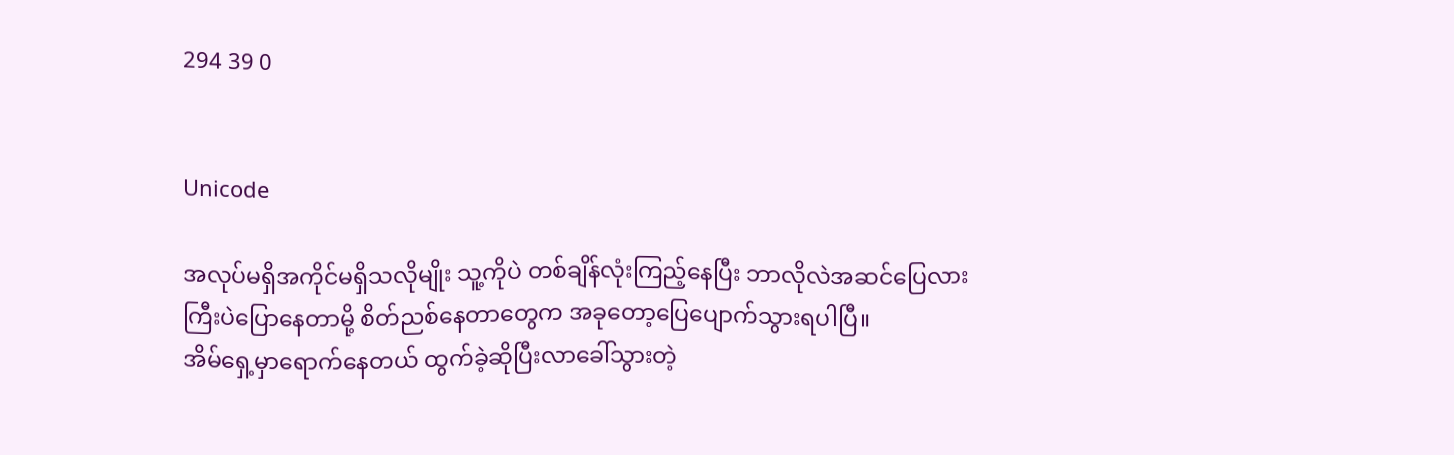294 39 0


Unicode

အလုပ်မရှိအကိုင်မရှိသလိုမျိုး သူ့ကိုပဲ တစ်ချိန်လုံးကြည့်နေပြီး ဘာလိုလဲအဆင်ပြေလားကြီးပဲပြောနေတာမို့ စိတ်ညစ်နေတာတွေက အခုတော့ပြေပျောက်သွားရပါပြီ။
အိမ်ရှေ့မှာရောက်နေတယ် ထွက်ခဲ့ဆိုပြီးလာခေါ်သွားတဲ့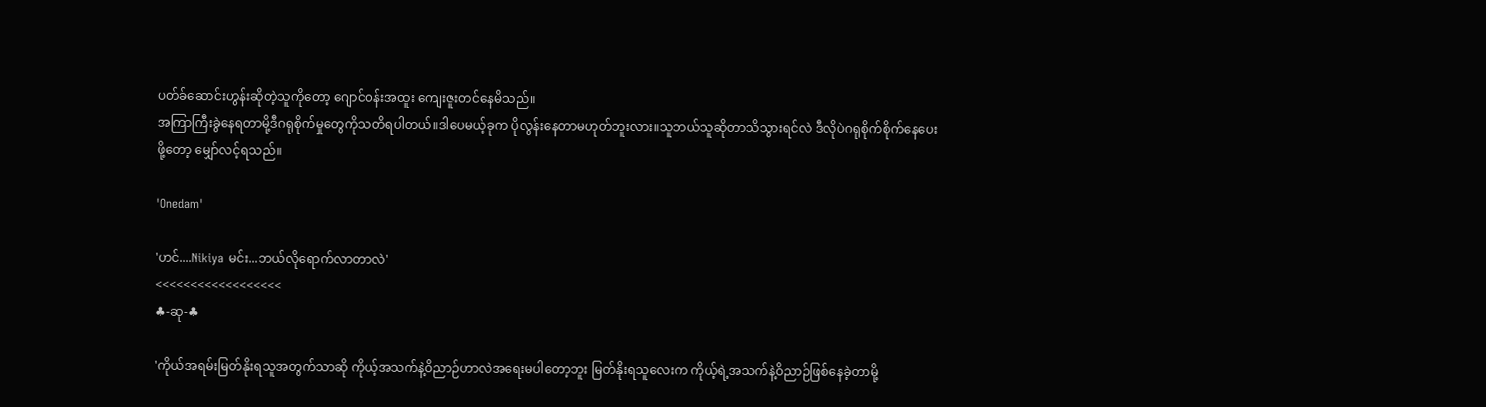ပတ်ခ်ဆောင်းဟွန်းဆိုတဲ့သူကိုတော့ ဂျောင်၀န်းအထူး ကျေးဇူးတင်နေမိသည်။
အကြာကြီးခွဲနေရတာမို့ဒီဂရုစိုက်မှုတွေကိုသတိရပါတယ်။ဒါပေမယ့်ခုက ပိုလွန်းနေတာမဟုတ်ဘူးလား။သူဘယ်သူဆိုတာသိသွားရင်လဲ ဒီလိုပဲဂရုစိုက်စိုက်နေပေးဖို့တော့ မျှော်လင့်ရသည်။

'Onedam'

'ဟင်....Nikiya မင်း...ဘယ်လိုရောက်လာတာလဲ'
<<<<<<<<<<<<<<<<<<
♣-ဆု-♣

'ကိုယ်အရမ်းမြတ်နိုးရသူအတွက်သာဆို ကိုယ့်အသက်နဲ့ဝိညာဉ်ဟာလဲအရေးမပါတော့ဘူး မြတ်နိုးရသူလေးက ကိုယ့်ရဲ့အသက်နဲ့ဝိညာဉ်ဖြစ်နေခဲ့တာမို့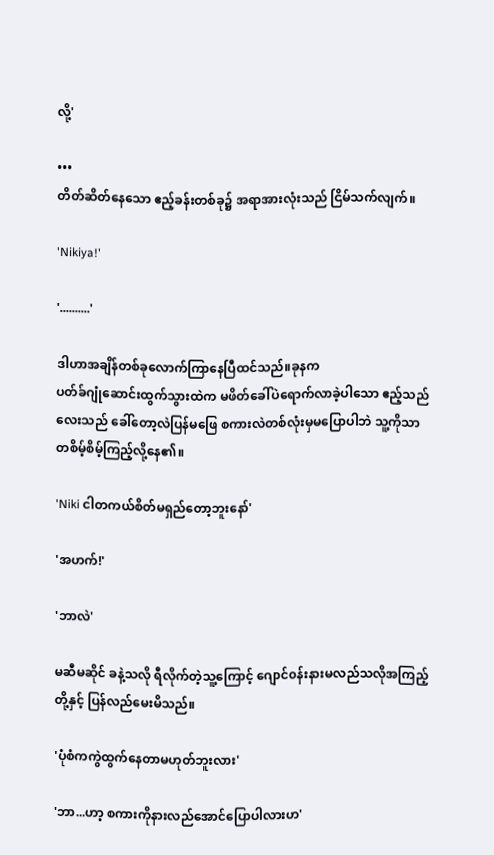လို့'

•••
တိတ်ဆိတ်နေသော ဧည့်ခန်းတစ်ခု၌ အရာအားလုံးသည် ငြိမ်သက်လျက်။

'Nikiya!'

'..........'

ဒါဟာအချိန်တစ်ခုလောက်ကြာနေပြီထင်သည်။ခုနက
ပတ်ခ်ဂျုံဆောင်းထွက်သွားထဲက ‌မဖိတ်ခေါ်ပဲရောက်လာခဲ့ပါသော ဧည့်သည်လေးသည် ခေါ်တော့လဲပြန်မဖြေ စကားလဲတစ်လုံးမှမပြောပါဘဲ သူ့ကိုသာ တစိမ့်စိမ့်ကြည့်လို့နေ၏။

'Niki ငါတကယ်စိတ်မရှည်တော့ဘူးနော်'

'အဟက်!'

'ဘာလဲ'

မဆီမဆိုင် ခနဲ့သလို ရီလိုက်တဲ့သူ့ကြောင့် ဂျောင်၀န်းနားမလည်သလိုအကြည့်တို့နှင့် ပြန်လည်မေးမိသည်။

'ပုံစံကကွဲထွက်နေတာမဟုတ်ဘူးလား'

'ဘာ...ဟာ့ စကားကိုနားလည်အောင်ပြောပါလားဟ'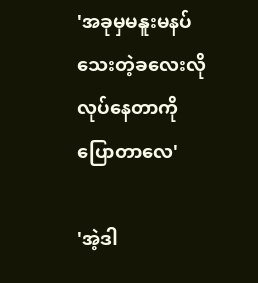'အခုမှမနူးမနပ်သေးတဲ့ခလေးလိုလုပ်နေတာကိုပြောတာလေ'

'အဲ့ဒါ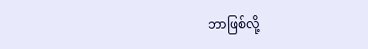ဘာဖြစ်လို့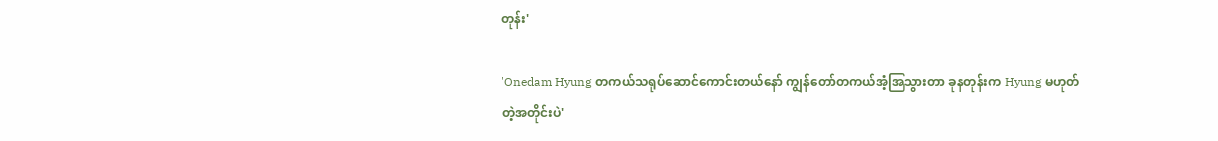တုန်း'

'Onedam Hyung တကယ်သရုပ်ဆောင်ကောင်းတယ်နော် ကျွန်တော်တကယ်အံ့အြသွားတာ ခုနတုန်းက Hyung မဟုတ်တဲ့အတိုင်းပဲ'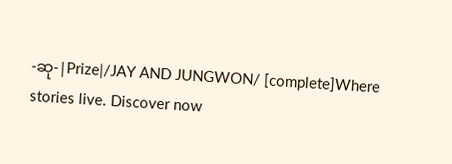-ဆု-|Prize|/JAY AND JUNGWON/ [complete]Where stories live. Discover now